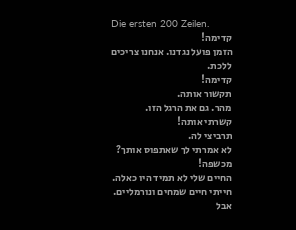Die ersten 200 Zeilen.
קדימה!
הזמן פועל נגדנו. אנחנו צריכים ללכת.
קדימה!
תקשור אותה.
מהר. גם את הרגל הזו.
קשרתי אותה!
תרביצי לה.
לא אמרתי לך שאתפוס אותך? מכשפה!
החיים שלי לא תמיד היו כאלה.
חייתי חיים שמחים ונורמליים.
אבל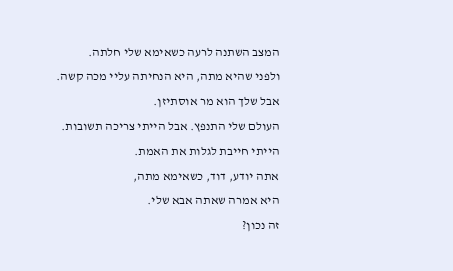המצב השתנה לרעה כשאימא שלי חלתה.
ולפני שהיא מתה, היא הנחיתה עליי מכה קשה.
אבל שלך הוא מר אוסתיזן.
העולם שלי התנפץ. אבל הייתי צריכה תשובות.
הייתי חייבת לגלות את האמת.
אתה יודע, דוד, כשאימא מתה,
היא אמרה שאתה אבא שלי.
זה נכון?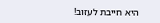היא חייבת לעזוב!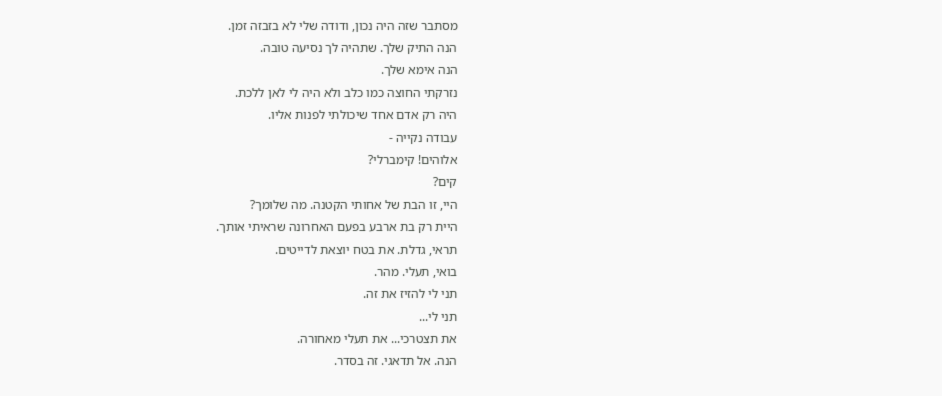מסתבר שזה היה נכון, ודודה שלי לא בזבזה זמן.
הנה התיק שלך. שתהיה לך נסיעה טובה.
הנה אימא שלך.
נזרקתי החוצה כמו כלב ולא היה לי לאן ללכת.
היה רק אדם אחד שיכולתי לפנות אליו.
עבודה נקייה -
אלוהים! קימברלי?
קים?
היי, זו הבת של אחותי הקטנה. מה שלומך?
היית רק בת ארבע בפעם האחרונה שראיתי אותך.
תראי, גדלת. את בטח יוצאת לדייטים.
בואי, תעלי. מהר.
תני לי להזיז את זה.
תני לי...
את תצטרכי... את תעלי מאחורה.
הנה. אל תדאגי. זה בסדר.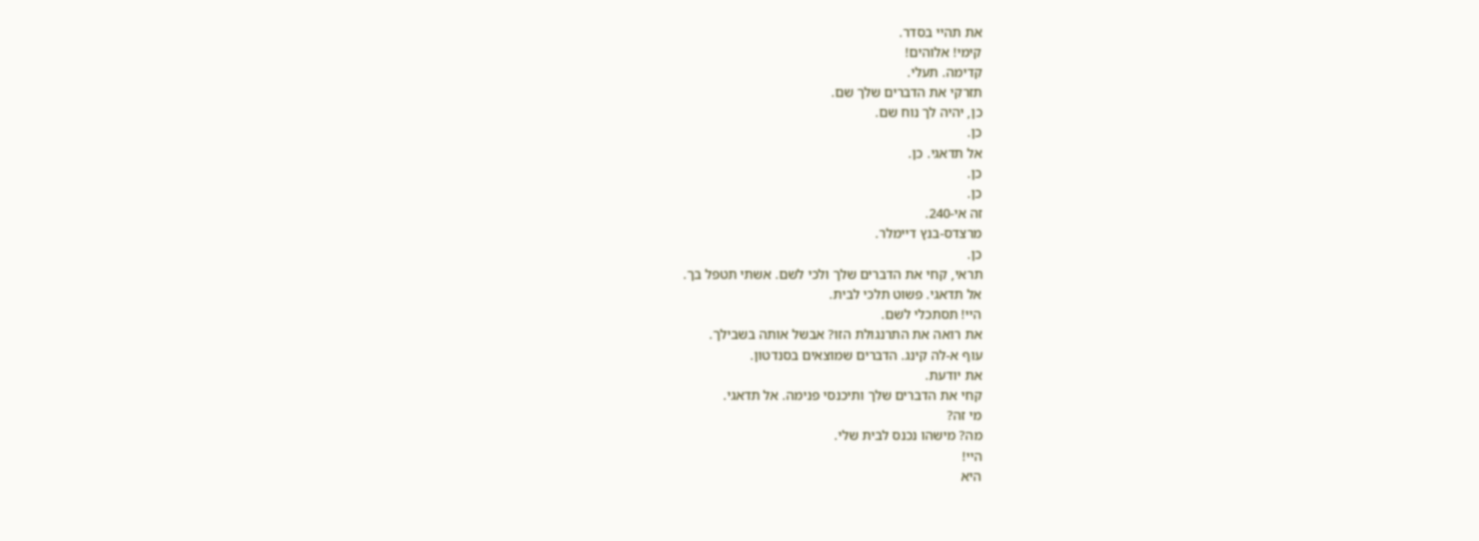את תהיי בסדר.
קימי! אלוהים!
קדימה. תעלי.
תזרקי את הדברים שלך שם.
כן, יהיה לך נוח שם.
כן.
אל תדאגי. כן.
כן.
כן.
זה אי-240.
מרצדס-בנץ דיימלר.
כן.
תראי, קחי את הדברים שלך ולכי לשם. אשתי תטפל בך.
אל תדאגי. פשוט תלכי לבית.
היי! תסתכלי לשם.
את רואה את התרנגולת הזו? אבשל אותה בשבילך.
עוף א-לה קינג. הדברים שמוצאים בסנדטון.
את יודעת.
קחי את הדברים שלך ותיכנסי פנימה. אל תדאגי.
מי זה?
מה? מישהו נכנס לבית שלי.
היי!
היא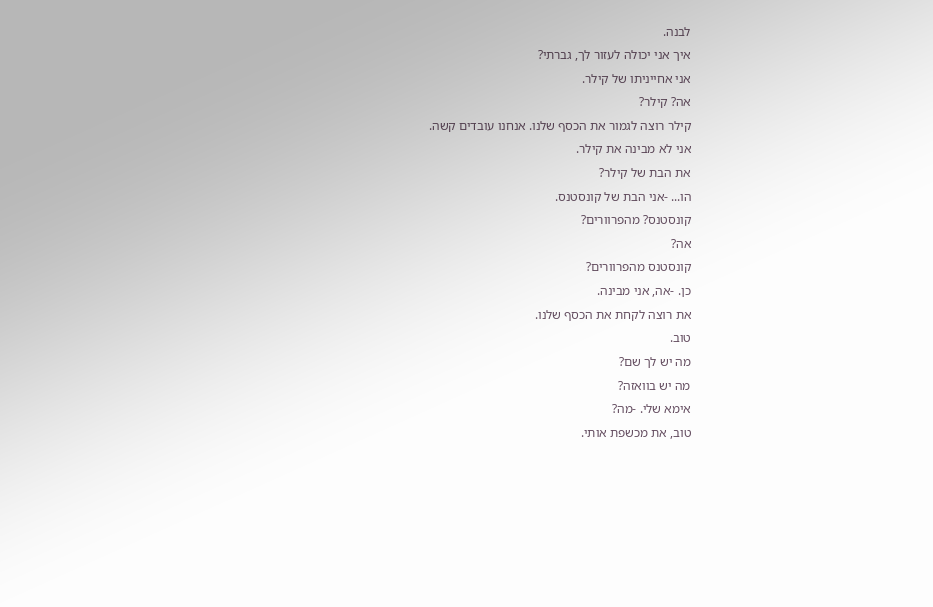לבנה.
איך אני יכולה לעזור לך, גברתי?
אני אחייניתו של קילר.
אה? קילר?
קילר רוצה לגמור את הכסף שלנו. אנחנו עובדים קשה.
אני לא מבינה את קילר.
את הבת של קילר?
הו... -אני הבת של קונסטנס.
קונסטנס? מהפרוורים?
אה?
קונסטנס מהפרוורים?
כן. -אה, אני מבינה.
את רוצה לקחת את הכסף שלנו.
טוב.
מה יש לך שם?
מה יש בוואזה?
אימא שלי. -מה?
טוב, את מכשפת אותי.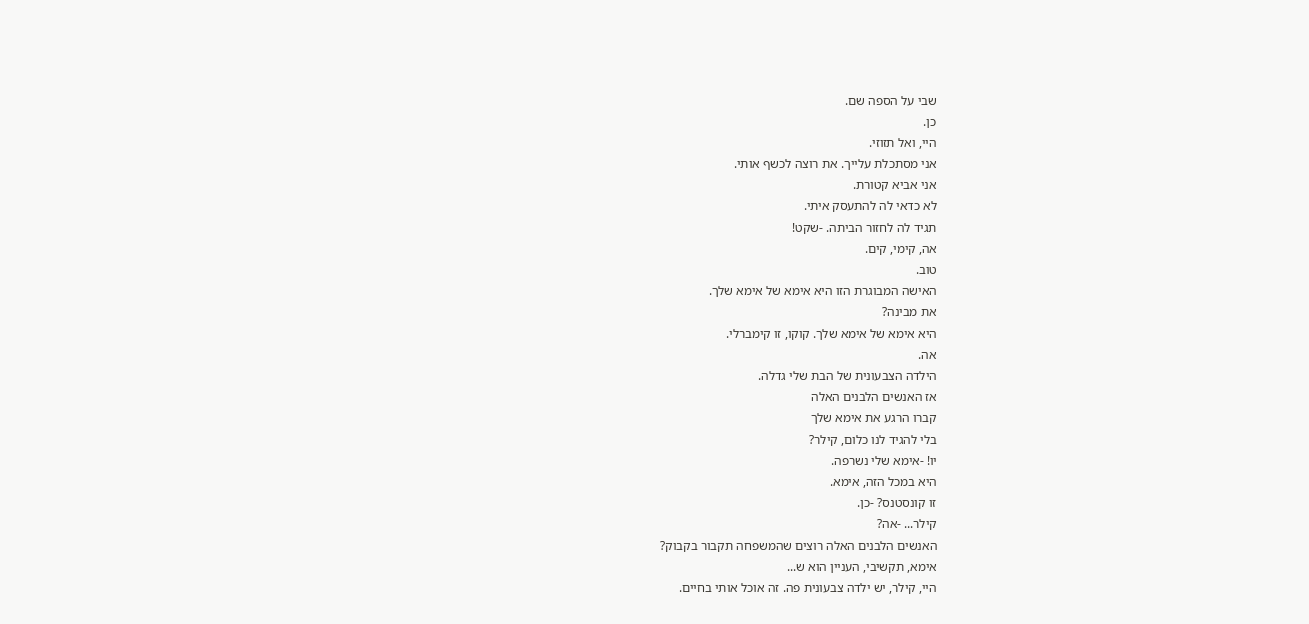שבי על הספה שם.
כן.
היי, ואל תזוזי.
אני מסתכלת עלייך. את רוצה לכשף אותי.
אני אביא קטורת.
לא כדאי לה להתעסק איתי.
תגיד לה לחזור הביתה. -שקט!
אה, קימי, קים.
טוב.
האישה המבוגרת הזו היא אימא של אימא שלך.
את מבינה?
היא אימא של אימא שלך. קוקו, זו קימברלי.
אה.
הילדה הצבעונית של הבת שלי גדלה.
אז האנשים הלבנים האלה
קברו הרגע את אימא שלך
בלי להגיד לנו כלום, קילר?
יו! -אימא שלי נשרפה.
היא במכל הזה, אימא.
זו קונסטנס? -כן.
קילר... -אה?
האנשים הלבנים האלה רוצים שהמשפחה תקבור בקבוק?
אימא, תקשיבי, העניין הוא ש...
היי, קילר, יש ילדה צבעונית פה. זה אוכל אותי בחיים.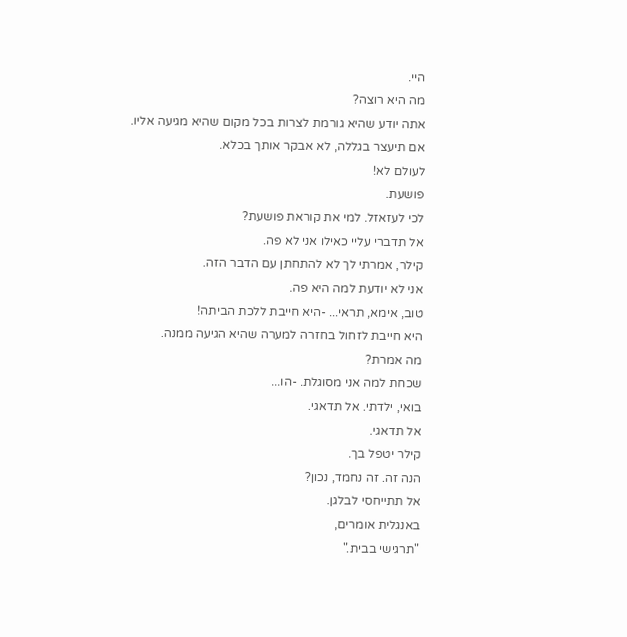היי.
מה היא רוצה?
אתה יודע שהיא גורמת לצרות בכל מקום שהיא מגיעה אליו.
אם תיעצר בגללה, לא אבקר אותך בכלא.
לעולם לא!
פושעת.
לכי לעזאזל. למי את קוראת פושעת?
אל תדברי עליי כאילו אני לא פה.
קילר, אמרתי לך לא להתחתן עם הדבר הזה.
אני לא יודעת למה היא פה.
טוב, אימא, תראי... -היא חייבת ללכת הביתה!
היא חייבת לזחול בחזרה למערה שהיא הגיעה ממנה.
מה אמרת?
שכחת למה אני מסוגלת. -הו...
בואי, ילדתי. אל תדאגי.
אל תדאגי.
קילר יטפל בך.
הנה זה. זה נחמד, נכון?
אל תתייחסי לבלגן.
באנגלית אומרים,
"תרגישי בבית."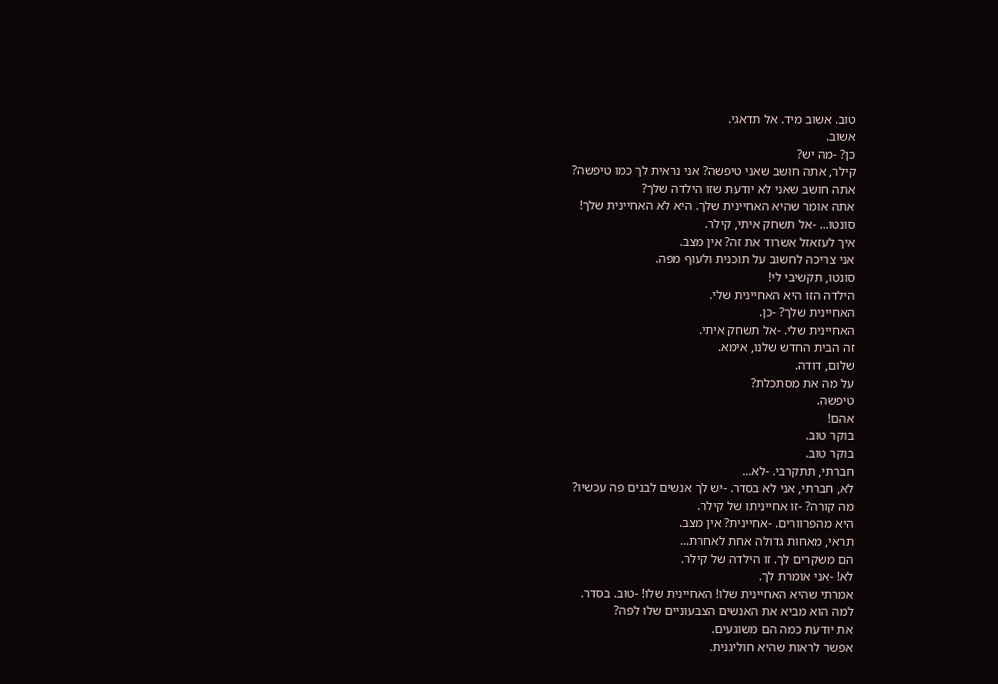טוב. אשוב מיד. אל תדאגי.
אשוב.
כן? -מה יש?
קילר, אתה חושב שאני טיפשה? אני נראית לך כמו טיפשה?
אתה חושב שאני לא יודעת שזו הילדה שלך?
אתה אומר שהיא האחיינית שלך. היא לא האחיינית שלך!
סונטו... -אל תשחק איתי, קילר.
איך לעזאזל אשרוד את זה? אין מצב.
אני צריכה לחשוב על תוכנית ולעוף מפה.
סונטו, תקשיבי לי!
הילדה הזו היא האחיינית שלי.
האחיינית שלך? -כן.
האחיינית שלי. -אל תשחק איתי.
זה הבית החדש שלנו, אימא.
שלום, דודה.
על מה את מסתכלת?
טיפשה.
אהם!
בוקר טוב.
בוקר טוב.
חברתי, תתקרבי. -לא...
לא, חברתי, אני לא בסדר. -יש לך אנשים לבנים פה עכשיו?
מה קורה? -זו אחייניתו של קילר.
היא מהפרוורים. -אחיינית? אין מצב.
תראי, מאחות גדולה אחת לאחרת...
הם משקרים לך. זו הילדה של קילר.
לא! -אני אומרת לך.
אמרתי שהיא האחיינית שלו! האחיינית שלו! -טוב. בסדר.
למה הוא מביא את האנשים הצבעוניים שלו לפה?
את יודעת כמה הם משוגעים.
אפשר לראות שהיא חוליגנית.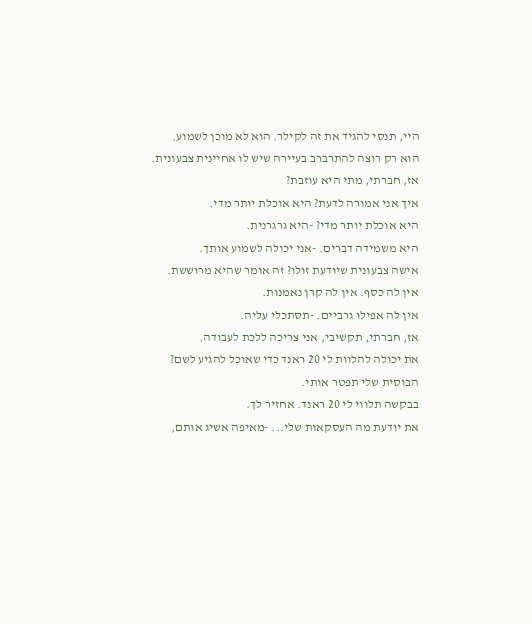היי, תנסי להגיד את זה לקילר. הוא לא מוכן לשמוע.
הוא רק רוצה להתרברב בעיירה שיש לו אחיינית צבעונית.
אז, חברתי, מתי היא עוזבת?
איך אני אמורה לדעת? היא אוכלת יותר מדי.
היא אוכלת יותר מדי? -היא גרגרנית.
היא משמידה דברים. -אני יכולה לשמוע אותך.
אישה צבעונית שיודעת זולו? זה אומר שהיא מרוששת.
אין לה כסף. אין לה קרן נאמנות.
אין לה אפילו גרביים. -תסתכלי עליה.
אז, חברתי, תקשיבי, אני צריכה ללכת לעבודה.
את יכולה להלוות לי 20 ראנד כדי שאוכל להגיע לשם?
הבוסית שלי תפטר אותי.
בבקשה תלווי לי 20 ראנד. אחזיר לך.
את יודעת מה העסקאות שלי... -מאיפה אשיג אותם,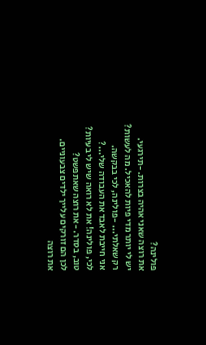פולינה?
את רוצה שאני אהיה בצרות. -תירגעי.
יש לי יותר מדי פיות להאכיל. מה לעשות?
רק שאלתי... -פולינה, לכי בבקשה.
אני חייבת לאבד את העבודה שלי...?
לכי, פולינה! את לא רואה שיש לי בעיות?
טוב, בסדר. -את רוצה שאתפשט?
לכן הם זורקים עלייך ילדים צבעוניים.
את רוצה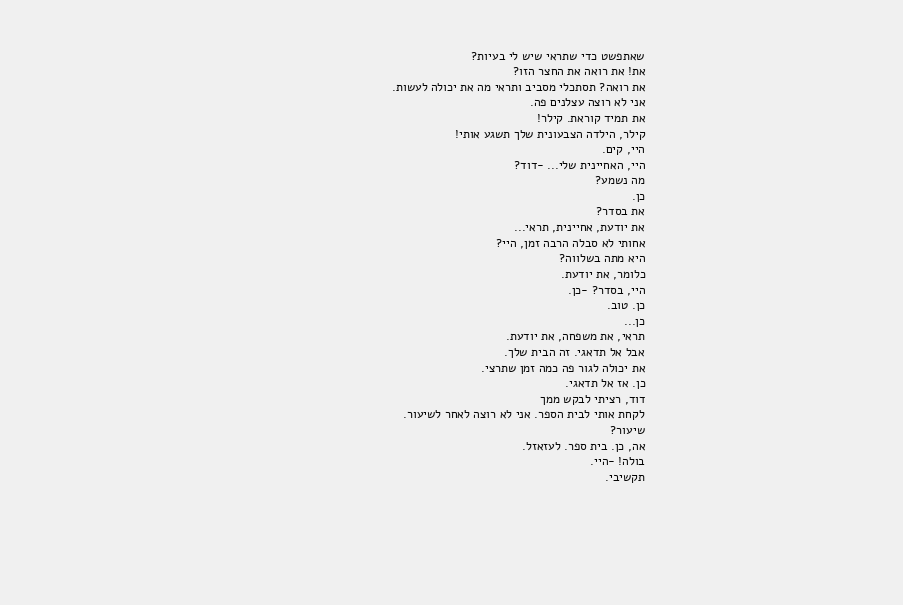שאתפשט כדי שתראי שיש לי בעיות?
את! את רואה את החצר הזו?
את רואה? תסתכלי מסביב ותראי מה את יכולה לעשות.
אני לא רוצה עצלנים פה.
את תמיד קוראת. קילר!
קילר, הילדה הצבעונית שלך תשגע אותי!
היי, קים.
היי, האחיינית שלי... -דוד?
מה נשמע?
כן.
את בסדר?
את יודעת, אחיינית, תראי...
אחותי לא סבלה הרבה זמן, היי?
היא מתה בשלווה?
כלומר, את יודעת.
היי, בסדר? -כן.
כן. טוב.
כן...
תראי, את משפחה, את יודעת.
אבל אל תדאגי. זה הבית שלך.
את יכולה לגור פה כמה זמן שתרצי.
כן. אז אל תדאגי.
דוד, רציתי לבקש ממך
לקחת אותי לבית הספר. אני לא רוצה לאחר לשיעור.
שיעור?
אה, כן. בית ספר. לעזאזל.
בולה! -היי.
תקשיבי.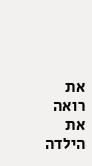את רואה את הילדה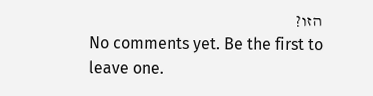הזו?
No comments yet. Be the first to leave one.